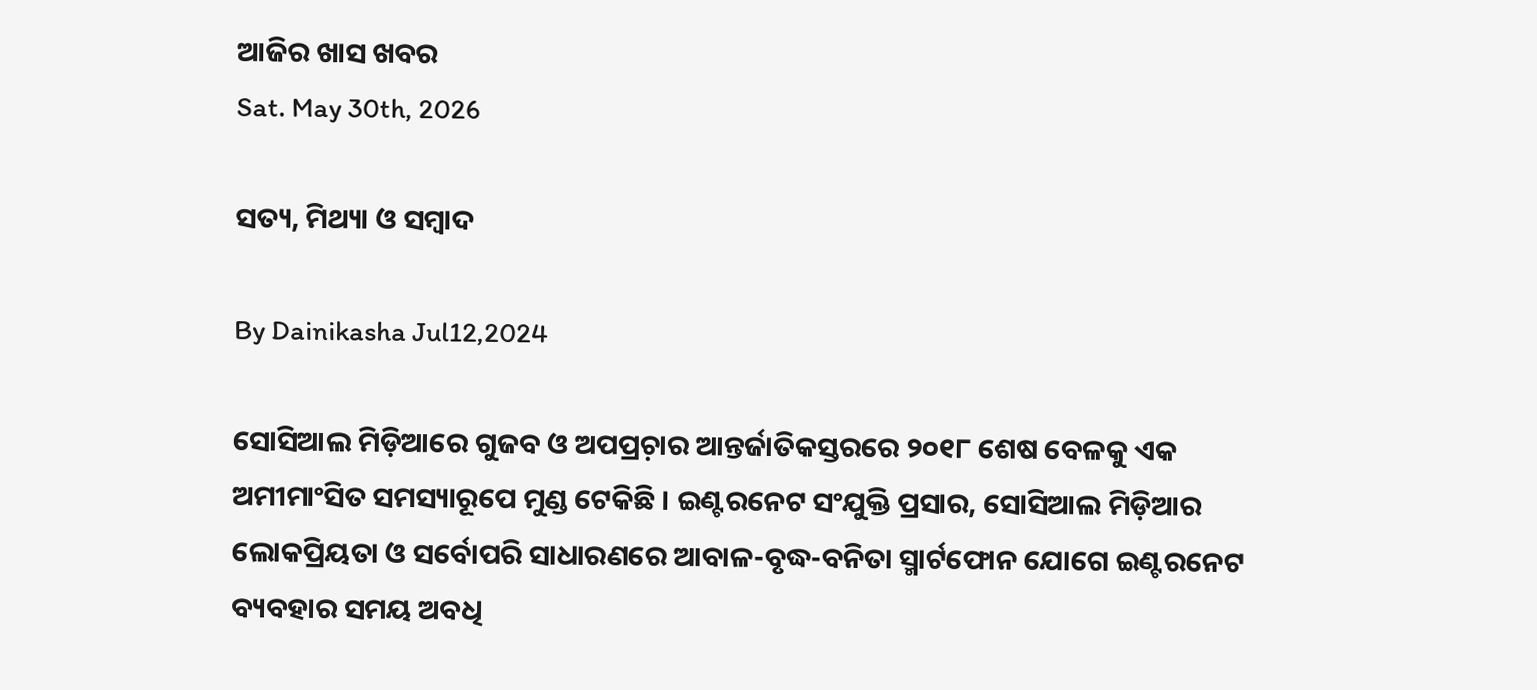ଆଜିର ଖାସ ଖବର
Sat. May 30th, 2026

ସତ୍ୟ, ମିଥ୍ୟା ଓ ସମ୍ୱାଦ

By Dainikasha Jul12,2024

ସୋସିଆଲ ମିଡ଼ିଆରେ ଗୁଜବ ଓ ଅପପ୍ରଚ଼ାର ଆନ୍ତର୍ଜାତିକସ୍ତରରେ ୨୦୧୮ ଶେଷ ବେଳକୁ ଏକ ଅମୀମାଂସିତ ସମସ୍ୟାରୂପେ ମୁଣ୍ଡ ଟେକିଛି । ଇଣ୍ଟରନେଟ ସଂଯୁକ୍ତି ପ୍ରସାର, ସୋସିଆଲ ମିଡ଼ିଆର ଲୋକପ୍ରିୟତା ଓ ସର୍ବୋପରି ସାଧାରଣରେ ଆବାଳ-ବୃଦ୍ଧ-ବନିତା ସ୍ମାର୍ଟଫୋନ ଯୋଗେ ଇଣ୍ଟରନେଟ ବ୍ୟବହାର ସମୟ ଅବଧି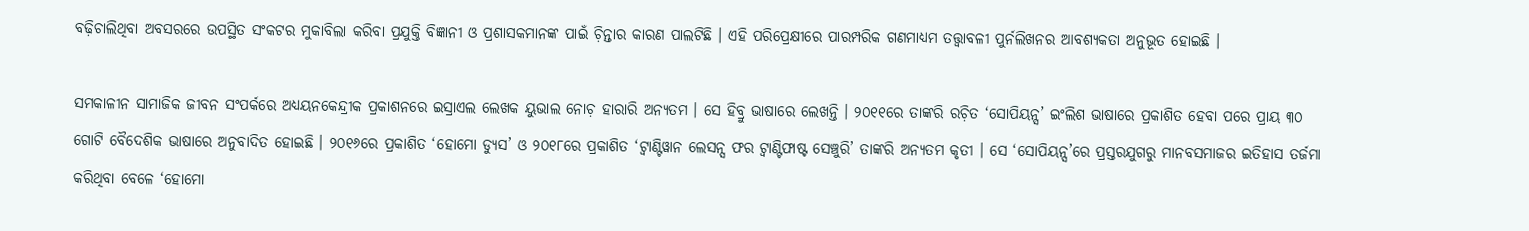ବଢ଼ିଚାଲିଥିବା ଅବସରରେ ଉପସ୍ଥିତ ସଂକଟର ମୁକାବିଲା କରିବା ପ୍ରଯୁକ୍ତି ବିଜ୍ଞାନୀ ଓ ପ୍ରଶାସକମାନଙ୍କ ପାଇଁ ଚ଼ିନ୍ତାର କାରଣ ପାଲଟିଛି । ଏହି ପରିପ୍ରେକ୍ଷୀରେ ପାରମ୍ପରିକ ଗଣମାଧ୍ୟମ ତତ୍ତ୍ୱାବଳୀ ପୁର୍ନଲିଖନର ଆବଶ୍ୟକତା ଅନୁଭୂତ ହୋଇଛି ।

ସମକାଳୀନ ସାମାଜିକ ଜୀବନ ସଂପର୍କରେ ଅଧ୍ୟୟନକେନ୍ଦ୍ରୀକ ପ୍ରକାଶନରେ ଇସ୍ରାଏଲ ଲେଖକ ୟୁଭାଲ ନୋଚ଼ ହାରାରି ଅନ୍ୟତମ । ସେ ହିବ୍ରୁ ଭାଷାରେ ଲେଖନ୍ତି । ୨୦୧୧ରେ ତାଙ୍କରି ରଚ଼ିତ ‘ସୋପିୟନ୍ସ’ ଇଂଲିଶ ଭାଷାରେ ପ୍ରକାଶିତ ହେବା ପରେ ପ୍ରାୟ ୩୦ ଗୋଟି ବୈଦେଶିକ ଭାଷାରେ ଅନୁବାଦିତ ହୋଇଛି । ୨୦୧୬ରେ ପ୍ରକାଶିତ ‘ହୋମୋ ଡ୍ୟୁସ’ ଓ ୨୦୧୮ରେ ପ୍ରକାଶିତ ‘ଟ୍ୱାଣ୍ଟିୱାନ ଲେସନ୍ସ ଫର ଟ୍ୱାଣ୍ଟିଫାଷ୍ଟ ସେଞ୍ଚୁରି’ ତାଙ୍କରି ଅନ୍ୟତମ କୃତୀ । ସେ ‘ସୋପିୟନ୍ସ’ରେ ପ୍ରସ୍ତରଯୁଗରୁ ମାନବସମାଜର ଇତିହାସ ତର୍ଜମା କରିଥିବା ବେଳେ ‘ହୋମୋ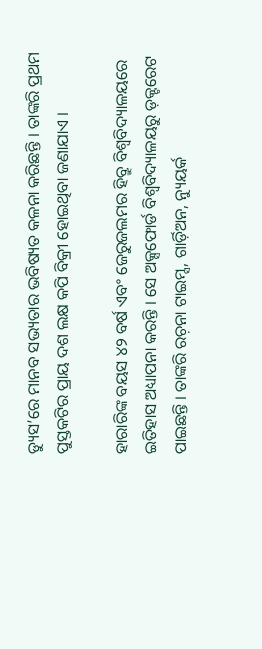ଡ୍ୟୁସ’ରେ ମାନବ ସଭ୍ୟତାର ଭବିଷ୍ୟତ କଳନା କରିଛନ୍ତି । ତାଙ୍କରି ପ୍ରଥମ ପୁସ୍ତକଟିର ପ୍ରାୟ ଦଶ ଲକ୍ଷ କପି ବିକ୍ରୀ ହୋଇଥିବା ଜଣାଯାଏ ।

ହାରାରିଙ୍କ ବୟସ ୪୨ ବର୍ଷ ଏବଂ ଜେରୁଜଲମର ହିବ୍ରୁ ବିଶ୍ୱବିଦ୍ୟାଳୟରେ ଇତିହାସ ଅଧ୍ୟାପନା କରନ୍ତି । ସେ ଅକ୍ସଫୋର୍ଡ ବିଶ୍ୱବିଦ୍ୟାଳୟରୁ ଡ଼କ୍ଟରେଟ ପାଇଛନ୍ତି । ତାଙ୍କରି ରଚ଼ନା ଟାଇମ୍ସ, ଗାର୍ଡ଼ିଅନ, ନ୍ୟୁୟର୍କ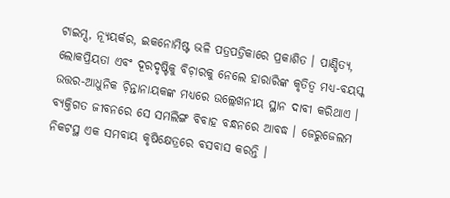ଟାଇମ୍ସ, ନ୍ୟୂୟର୍କର, ଇକନୋମିଷ୍ଟ ଭଳି ପତ୍ରପତ୍ରିକାରେ ପ୍ରକାଶିତ । ପାଣ୍ଡିତ୍ୟ, ଲୋକପ୍ରିୟତା ଏବଂ ଦୂରଦୃଷ୍ଟିକୁ ବିଚ଼ାରକୁ ନେଲେ ହାରାରିଙ୍କ କୃତିତ୍ୱ ମଧ୍ୟ-ବୟସ୍କ ଉତ୍ତର-ଆଧୁନିକ ଚ଼ିନ୍ତାନାୟକଙ୍କ ମଧ୍ୟରେ ଉଲ୍ଲେଖନୀୟ ସ୍ଥାନ ଦାବୀ କରିଥାଏ । ବ୍ୟକ୍ତିଗତ ଜୀବନରେ ସେ ସମଲିଙ୍ଗ ବିବାହ ବନ୍ଧନରେ ଆବଦ୍ଧ । ଜେରୁଜେଲମ ନିକଟସ୍ଥ ଏକ ସମବାୟ କୃଷିକ୍ଷେତ୍ରରେ ବସବାସ କରନ୍ତି ।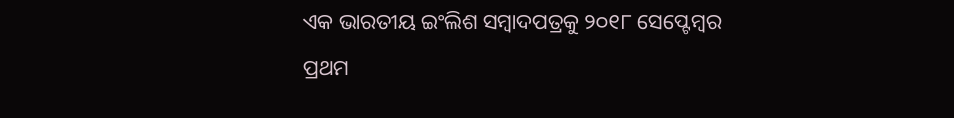ଏକ ଭାରତୀୟ ଇଂଲିଶ ସମ୍ୱାଦପତ୍ରକୁ ୨୦୧୮ ସେପ୍ଟେମ୍ବର ପ୍ରଥମ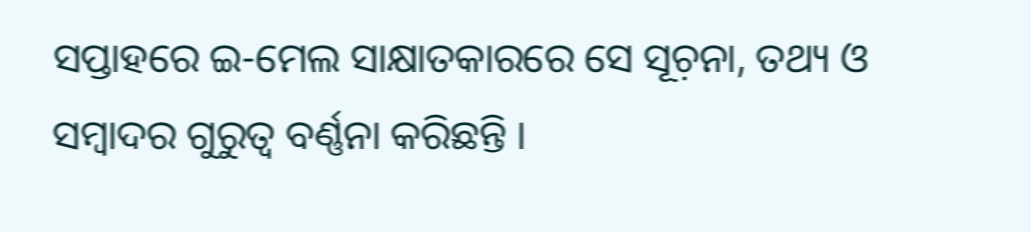ସପ୍ତାହରେ ଇ-ମେଲ ସାକ୍ଷାତକାରରେ ସେ ସୂଚ଼ନା, ତଥ୍ୟ ଓ ସମ୍ୱାଦର ଗୁରୁତ୍ୱ ବର୍ଣ୍ଣନା କରିଛନ୍ତି ।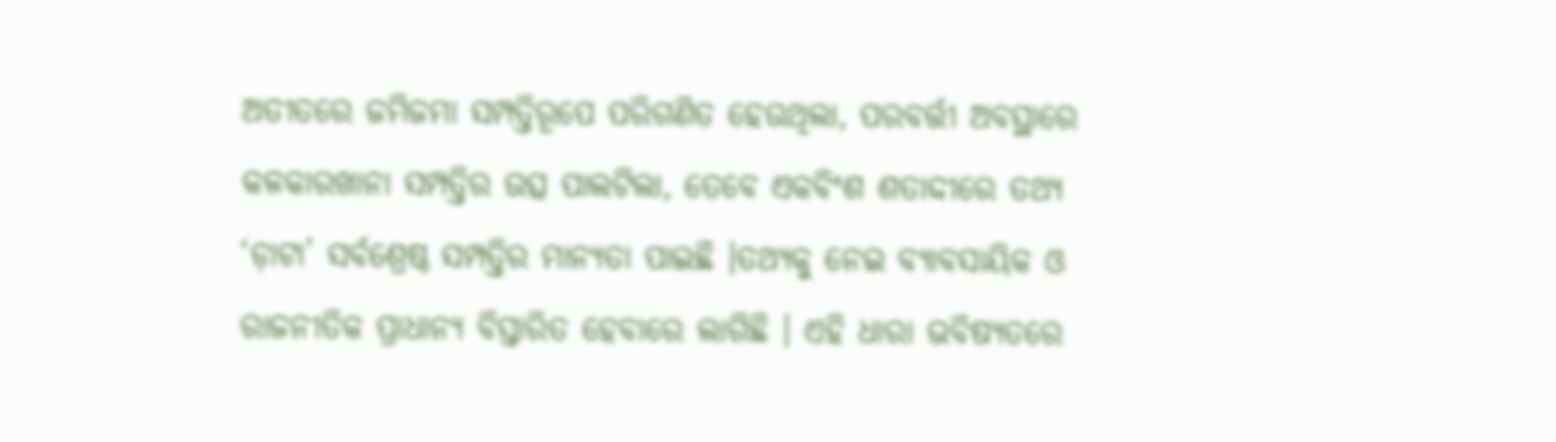ଅତୀତରେ ଜମିଜମା ସମ୍ପତ୍ତିରୂପେ ପରିଗଣିତ ହେଉଥିଲା, ପରବର୍ତ୍ତୀ ଅବସ୍ଥାରେ କଳକାରଖାନା ସମ୍ପତ୍ତିର ଉତ୍ସ ପାଲଟିଲା, ତେବେ ଏକବିଂଶ ଶତାଦ୍ଦୀରେ ତଥ୍ୟ ‘ଡ଼ାଟା’ ସର୍ବଶ୍ରେଷ୍ଠ ସମ୍ପତ୍ତିର ମାନ୍ୟତା ପାଇଛି ।ତଥ୍ୟକୁ ନେଇ ବ୍ୟାବସାୟିକ ଓ ରାଜନୀତିକ ପ୍ରାଧାନ୍ୟ ବିସ୍ତାରିତ ହେବାରେ ଲାଗିଛି । ଏହି ଧାରା ଭବିଷ୍ୟତରେ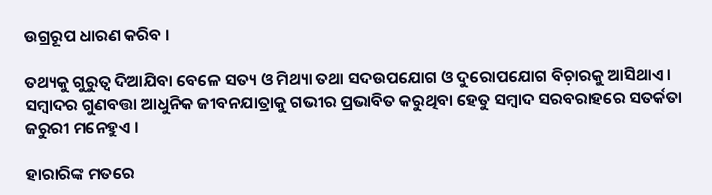ଉଗ୍ରରୂପ ଧାରଣ କରିବ ।

ତଥ୍ୟକୁ ଗୁରୁତ୍ୱ ଦିଆଯିବା ବେଳେ ସତ୍ୟ ଓ ମିଥ୍ୟା ତଥା ସଦଉପଯୋଗ ଓ ଦୁରୋପଯୋଗ ବିଚ଼ାରକୁ ଆସିଥାଏ । ସମ୍ୱାଦର ଗୁଣବତ୍ତା ଆଧୁନିକ ଜୀବନଯାତ୍ରାକୁ ଗଭୀର ପ୍ରଭାବିତ କରୁଥିବା ହେତୁ ସମ୍ୱାଦ ସରବରାହରେ ସତର୍କତା ଜରୁରୀ ମନେହୁଏ ।

ହାରାରିଙ୍କ ମତରେ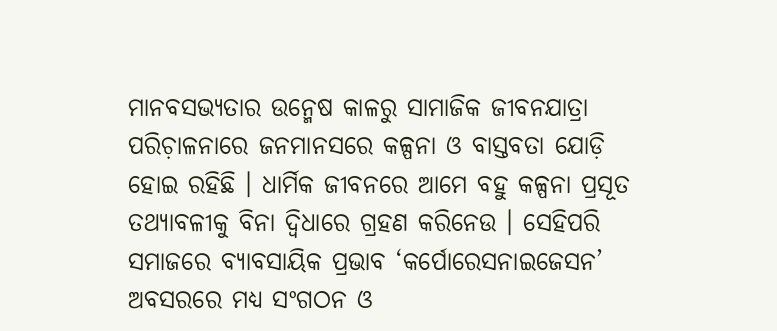ମାନବସଭ୍ୟତାର ଉନ୍ମେଷ କାଳରୁ ସାମାଜିକ ଜୀବନଯାତ୍ରା ପରିଚ଼ାଳନାରେ ଜନମାନସରେ କଳ୍ପନା ଓ ବାସ୍ତବତା ଯୋଡ଼ି ହୋଇ ରହିଛି । ଧାର୍ମିକ ଜୀବନରେ ଆମେ ବହୁ କଳ୍ପନା ପ୍ରସୂତ ତଥ୍ୟାବଳୀକୁ ବିନା ଦ୍ୱିଧାରେ ଗ୍ରହଣ କରିନେଉ । ସେହିପରି ସମାଜରେ ବ୍ୟାବସାୟିକ ପ୍ରଭାବ ‘କର୍ପୋରେସନାଇଜେସନ’ ଅବସରରେ ମଧ୍ୟ ସଂଗଠନ ଓ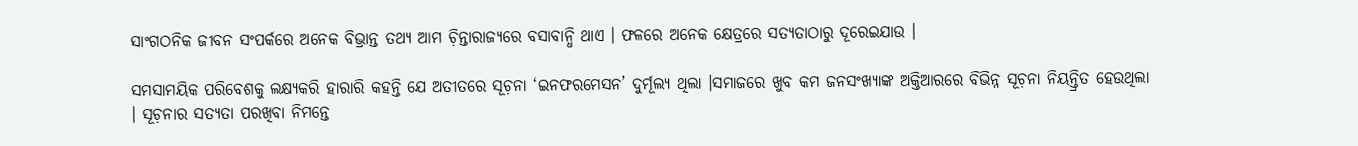ସାଂଗଠନିକ ଜୀବନ ସଂପର୍କରେ ଅନେକ ବିଭ୍ରାନ୍ତ ତଥ୍ୟ ଆମ ଚ଼ିନ୍ତାରାଜ୍ୟରେ ବସାବାନ୍ଧି ଥାଏ । ଫଳରେ ଅନେକ କ୍ଷେତ୍ରରେ ସତ୍ୟତାଠାରୁ ଦୂରେଇଯାଉ ।

ସମସାମୟିକ ପରିବେଶକୁ ଲକ୍ଷ୍ୟକରି ହାରାରି କହନ୍ତି ଯେ ଅତୀତରେ ସୂଚ଼ନା ‘ଇନଫରମେସନ’ ଦୁର୍ମୂଲ୍ୟ ଥିଲା ।ସମାଜରେ ଖୁବ କମ ଜନସଂଖ୍ୟାଙ୍କ ଅକ୍ତିଆରରେ ବିଭିନ୍ନ ସୂଚ଼ନା ନିୟନ୍ତ୍ରିତ ହେଉଥିଲା । ସୂଚ଼ନାର ସତ୍ୟତା ପରଖିବା ନିମନ୍ତେ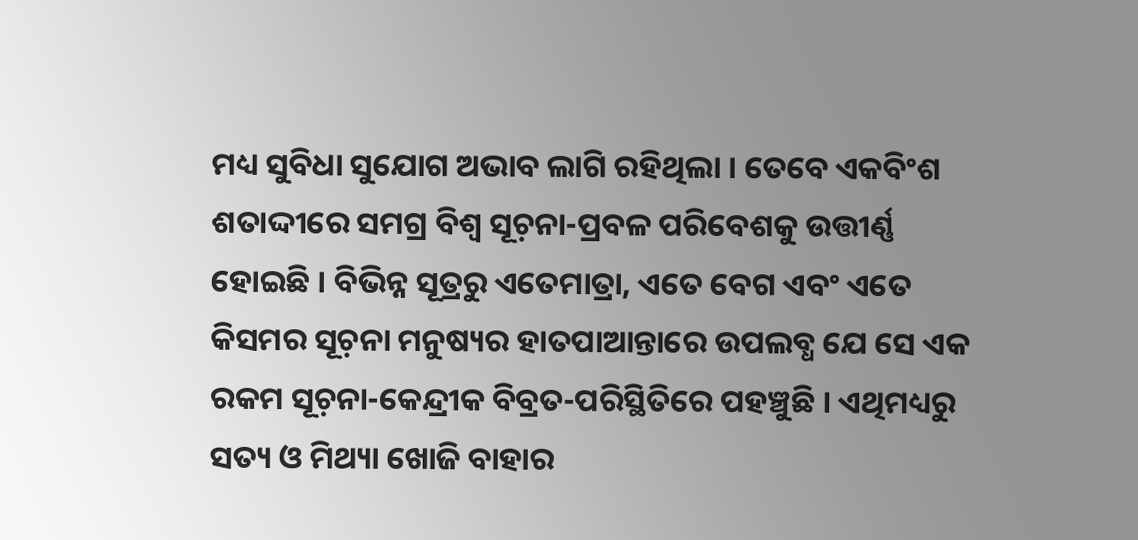ମଧ୍ୟ ସୁବିଧା ସୁଯୋଗ ଅଭାବ ଲାଗି ରହିଥିଲା । ତେବେ ଏକବିଂଶ ଶତାଦ୍ଦୀରେ ସମଗ୍ର ବିଶ୍ୱ ସୂଚ଼ନା-ପ୍ରବଳ ପରିବେଶକୁ ଉତ୍ତୀର୍ଣ୍ଣ ହୋଇଛି । ବିଭିନ୍ନ ସୂତ୍ରରୁ ଏତେମାତ୍ରା, ଏତେ ବେଗ ଏବଂ ଏତେ କିସମର ସୂଚ଼ନା ମନୁଷ୍ୟର ହାତପାଆନ୍ତାରେ ଉପଲବ୍ଧ ଯେ ସେ ଏକ ରକମ ସୂଚ଼ନା-କେନ୍ଦ୍ରୀକ ବିବ୍ରତ-ପରିସ୍ଥିତିରେ ପହଞ୍ଚୁଛି । ଏଥିମଧ୍ୟରୁ ସତ୍ୟ ଓ ମିଥ୍ୟା ଖୋଜି ବାହାର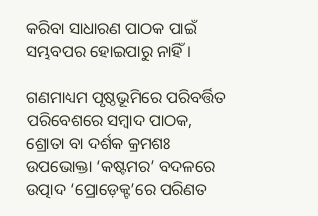କରିବା ସାଧାରଣ ପାଠକ ପାଇଁ ସମ୍ଭବପର ହୋଇପାରୁ ନାହିଁ ।

ଗଣମାଧ୍ୟମ ପୃଷ୍ଠଭୂମିରେ ପରିବର୍ତ୍ତିତ ପରିବେଶରେ ସମ୍ୱାଦ ପାଠକ, ଶ୍ରୋତା ବା ଦର୍ଶକ କ୍ରମଶଃ ଉପଭୋକ୍ତା ‘କଷ୍ଟମର’ ବଦଳରେ ଉତ୍ପାଦ ‘ପ୍ରୋଡ଼େକ୍ଟ’ରେ ପରିଣତ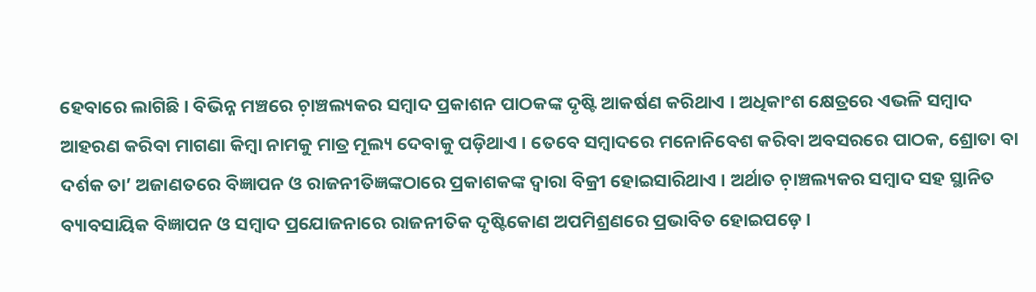ହେବାରେ ଲାଗିଛି । ବିଭିନ୍ନ ମଞ୍ଚରେ ଚ଼ାଞ୍ଚଲ୍ୟକର ସମ୍ୱାଦ ପ୍ରକାଶନ ପାଠକଙ୍କ ଦୃଷ୍ଟି ଆକର୍ଷଣ କରିଥାଏ । ଅଧିକାଂଶ କ୍ଷେତ୍ରରେ ଏଭଳି ସମ୍ୱାଦ ଆହରଣ କରିବା ମାଗଣା କିମ୍ୱା ନାମକୁ ମାତ୍ର ମୂଲ୍ୟ ଦେବାକୁ ପଡ଼ିଥାଏ । ତେବେ ସମ୍ୱାଦରେ ମନୋନିବେଶ କରିବା ଅବସରରେ ପାଠକ, ଶ୍ରୋତା ବା ଦର୍ଶକ ତା’ ଅଜାଣତରେ ବିଜ୍ଞାପନ ଓ ରାଜନୀତିଜ୍ଞଙ୍କଠାରେ ପ୍ରକାଶକଙ୍କ ଦ୍ୱାରା ବିକ୍ରୀ ହୋଇସାରିଥାଏ । ଅର୍ଥାତ ଚ଼ାଞ୍ଚଲ୍ୟକର ସମ୍ୱାଦ ସହ ସ୍ଥାନିତ ବ୍ୟାବସାୟିକ ବିଜ୍ଞାପନ ଓ ସମ୍ୱାଦ ପ୍ରଯୋଜନାରେ ରାଜନୀତିକ ଦୃଷ୍ଟିକୋଣ ଅପମିଶ୍ରଣରେ ପ୍ରଭାବିତ ହୋଇପଡ଼େ ।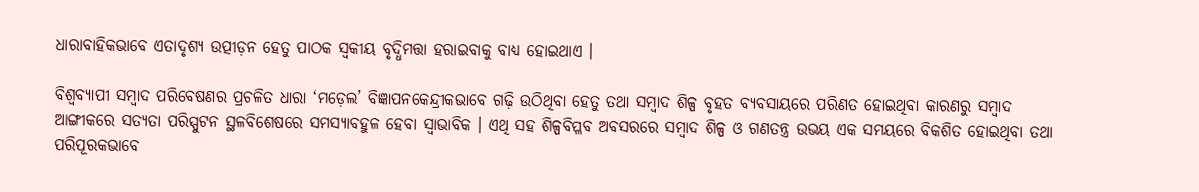ଧାରାବାହିକଭାବେ ଏତାଦୃଶ୍ୟ ଉତ୍ପୀଡ଼ନ ହେତୁ ପାଠକ ସ୍ୱକୀୟ ବୃଦ୍ଧିମତ୍ତା ହରାଇବାକୁ ବାଧ୍ୟ ହୋଇଥାଏ ।

ବିଶ୍ୱବ୍ୟାପୀ ସମ୍ୱାଦ ପରିବେଷଣର ପ୍ରଚଳିତ ଧାରା ‘ମଡ଼େଲ’ ବିଜ୍ଞାପନକେନ୍ଦ୍ରୀକଭାବେ ଗଢ଼ି ଉଠିଥିବା ହେତୁ ତଥା ସମ୍ୱାଦ ଶିଳ୍ପ ବୃହତ ବ୍ୟବସାୟରେ ପରିଣତ ହୋଇଥିବା କାରଣରୁ ସମ୍ୱାଦ ଆଙ୍ଗୀକରେ ସତ୍ୟତା ପରିସ୍ପୁଟନ ସ୍ଥଳବିଶେଷରେ ସମସ୍ୟାବହୁଳ ହେବା ସ୍ୱାଭାବିକ । ଏଥି ସହ ଶିଳ୍ପବିପ୍ଳବ ଅବସରରେ ସମ୍ୱାଦ ଶିଳ୍ପ ଓ ଗଣତନ୍ତ୍ର ଉଭୟ ଏକ ସମୟରେ ବିକଶିତ ହୋଇଥିବା ତଥା ପରିପୂରକଭାବେ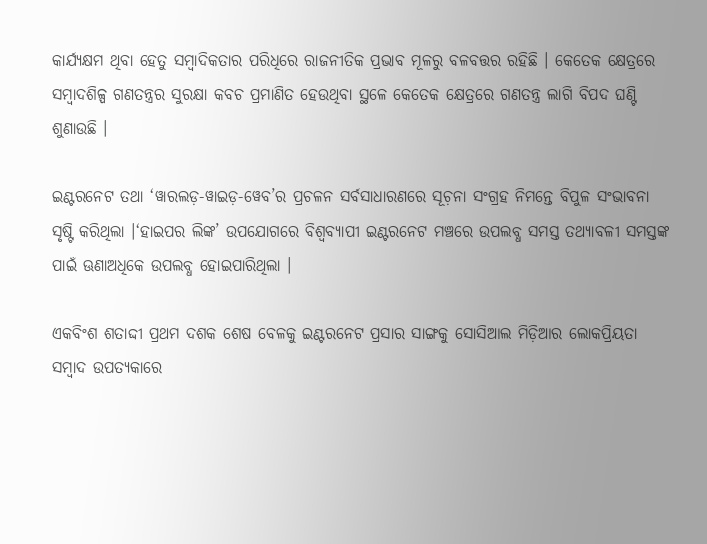କାର୍ଯ୍ୟକ୍ଷମ ଥିବା ହେତୁ ସମ୍ୱାଦିକତାର ପରିଧିରେ ରାଜନୀତିକ ପ୍ରଭାବ ମୂଳରୁ ବଳବତ୍ତର ରହିଛି । କେତେକ କ୍ଷେତ୍ରରେ ସମ୍ୱାଦଶିଳ୍ପ ଗଣତନ୍ତ୍ରର ସୁରକ୍ଷା କବଚ ପ୍ରମାଣିତ ହେଉଥିବା ସ୍ଥଳେ କେତେକ କ୍ଷେତ୍ରରେ ଗଣତନ୍ତ୍ର ଲାଗି ବିପଦ ଘଣ୍ଟି ଶୁଣାଉଛି ।

ଇଣ୍ଟରନେଟ ତଥା ‘ୱାରଲଡ଼-ୱାଇଡ଼-ୱେବ’ର ପ୍ରଚଳନ ସର୍ବସାଧାରଣରେ ସୂଚ଼ନା ସଂଗ୍ରହ ନିମନ୍ତେ ବିପୁଳ ସଂଭାବନା ସୃଷ୍ଟି କରିଥିଲା ।‘ହାଇପର ଲିଙ୍କ’ ଉପଯୋଗରେ ବିଶ୍ୱବ୍ୟାପୀ ଇଣ୍ଟରନେଟ ମଞ୍ଚରେ ଉପଲବ୍ଧ ସମସ୍ତ ତଥ୍ୟାବଳୀ ସମସ୍ତଙ୍କ ପାଇଁ ଊଣାଅଧିକେ ଉପଲବ୍ଧ ହୋଇପାରିଥିଲା ।

ଏକବିଂଶ ଶତାଦ୍ଦୀ ପ୍ରଥମ ଦଶକ ଶେଷ ବେଳକୁ ଇଣ୍ଟରନେଟ ପ୍ରସାର ସାଙ୍ଗକୁ ସୋସିଆଲ ମିଡ଼ିଆର ଲୋକପ୍ରିୟତା ସମ୍ୱାଦ ଉପତ୍ୟକାରେ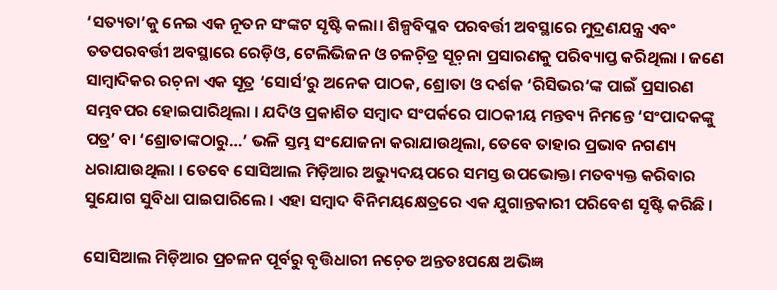‘ସତ୍ୟତା’କୁ ନେଇ ଏକ ନୂତନ ସଂଙ୍କଟ ସୃଷ୍ଟି କଲା। ଶିଳ୍ପବିପ୍ଳବ ପରବର୍ତ୍ତୀ ଅବସ୍ଥାରେ ମୁଦ୍ରଣଯନ୍ତ୍ର ଏବଂ ତତପରବର୍ତ୍ତୀ ଅବସ୍ଥାରେ ରେଡ଼ିଓ, ଟେଲିଭିଜନ ଓ ଚଳଚ଼ିତ୍ର ସୂଚ଼ନା ପ୍ରସାରଣକୁ ପରିବ୍ୟାପ୍ତ କରିଥିଲା । ଜଣେ ସାମ୍ୱାଦିକର ରଚ଼ନା ଏକ ସୂତ୍ର ‘ସୋର୍ସ’ରୁ ଅନେକ ପାଠକ, ଶ୍ରୋତା ଓ ଦର୍ଶକ ‘ରିସିଭର‘ଙ୍କ ପାଇଁ ପ୍ରସାରଣ ସମ୍ଭବପର ହୋଇପାରିଥିଲା । ଯଦିଓ ପ୍ରକାଶିତ ସମ୍ୱାଦ ସଂପର୍କରେ ପାଠକୀୟ ମନ୍ତବ୍ୟ ନିମନ୍ତେ ‘ସଂପାଦକଙ୍କୁ ପତ୍ର’ ବା ‘ଶ୍ରୋତାଙ୍କଠାରୁ…’ ଭଳି ସ୍ତମ୍ଭ ସଂଯୋଜନା କରାଯାଉଥିଲା, ତେବେ ତାହାର ପ୍ରଭାବ ନଗଣ୍ୟ ଧରାଯାଉଥିଲା । ତେବେ ସୋସିଆଲ ମିଡ଼ିଆର ଅଭ୍ୟୁଦୟପରେ ସମସ୍ତ ଉପଭୋକ୍ତା ମତବ୍ୟକ୍ତ କରିବାର ସୁଯୋଗ ସୁବିଧା ପାଇପାରିଲେ । ଏହା ସମ୍ୱାଦ ବିନିମୟକ୍ଷେତ୍ରରେ ଏକ ଯୁଗାନ୍ତକାରୀ ପରିବେଶ ସୃଷ୍ଟି କରିଛି ।

ସୋସିଆଲ ମିଡ଼ିଆର ପ୍ରଚଳନ ପୂର୍ବରୁ ବୃତ୍ତିଧାରୀ ନଚ଼େତ ଅନ୍ତତଃପକ୍ଷେ ଅଭିଜ୍ଞ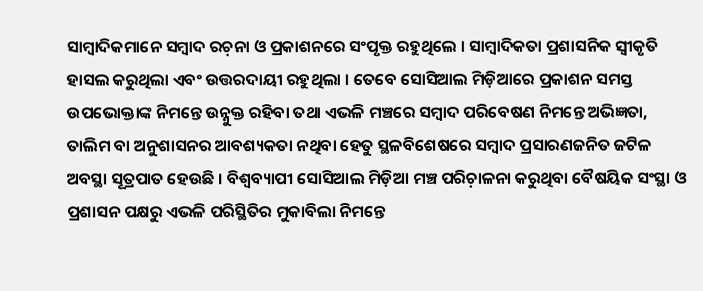ସାମ୍ୱାଦିକମାନେ ସମ୍ୱାଦ ରଚ଼ନା ଓ ପ୍ରକାଶନରେ ସଂପୃକ୍ତ ରହୁଥିଲେ । ସାମ୍ୱାଦିକତା ପ୍ରଶାସନିକ ସ୍ୱୀକୃତି ହାସଲ କରୁଥିଲା ଏବଂ ଉତ୍ତରଦାୟୀ ରହୁଥିଲା । ତେବେ ସୋସିଆଲ ମିଡ଼ିଆରେ ପ୍ରକାଶନ ସମସ୍ତ ଉପଭୋକ୍ତାଙ୍କ ନିମନ୍ତେ ଉନ୍ନୁକ୍ତ ରହିବା ତଥା ଏଭଳି ମଞ୍ଚରେ ସମ୍ୱାଦ ପରିବେଷଣ ନିମନ୍ତେ ଅଭିଜ୍ଞତା, ତାଲିମ ବା ଅନୁଶାସନର ଆବଶ୍ୟକତା ନଥିବା ହେତୁ ସ୍ଥଳବିଶେଷରେ ସମ୍ୱାଦ ପ୍ରସାରଣଜନିତ ଜଟିଳ ଅବସ୍ଥା ସୂତ୍ରପାତ ହେଉଛି । ବିଶ୍ୱବ୍ୟାପୀ ସୋସିଆଲ ମିଡ଼ିଆ ମଞ୍ଚ ପରିଚ଼ାଳନା କରୁଥିବା ବୈଷୟିକ ସଂସ୍ଥା ଓ ପ୍ରଶାସନ ପକ୍ଷରୁ ଏଭଳି ପରିସ୍ଥିତିର ମୁକାବିଲା ନିମନ୍ତେ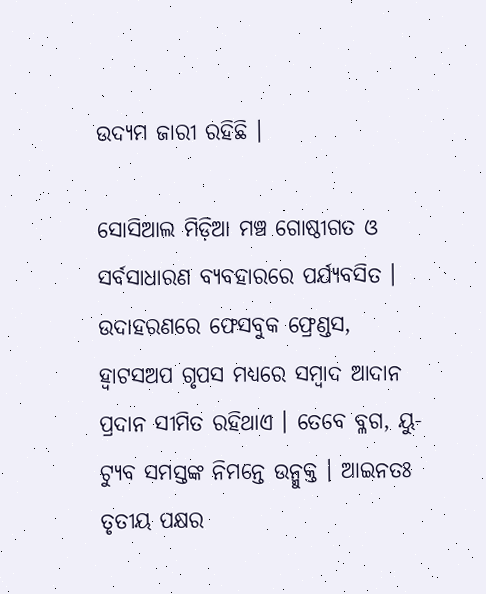ଉଦ୍ୟମ ଜାରୀ ରହିଛି ।

ସୋସିଆଲ ମିଡ଼ିଆ ମଞ୍ଚ ଗୋଷ୍ଠୀଗତ ଓ ସର୍ବସାଧାରଣ ବ୍ୟବହାରରେ ପର୍ଯ୍ୟବସିତ । ଉଦାହରଣରେ ଫେସବୁକ ଫ୍ରେଣ୍ଡସ, ହ୍ୱାଟସଅପ ଗୃପସ ମଧ୍ୟରେ ସମ୍ୱାଦ ଆଦାନ ପ୍ରଦାନ ସୀମିତ ରହିଥାଏ । ତେବେ ବ୍ଳଗ, ୟୁ-ଟ୍ୟୁବ ସମସ୍ତଙ୍କ ନିମନ୍ତେ ଉନ୍ମୁକ୍ତ । ଆଇନତଃ ତୃତୀୟ ପକ୍ଷର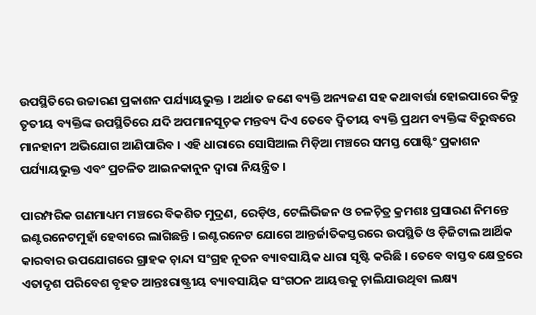ଉପସ୍ଥିତିରେ ଉଚ୍ଚାରଣ ପ୍ରକାଶନ ପର୍ଯ୍ୟାୟଭୁକ୍ତ । ଅର୍ଥାତ ଜଣେ ବ୍ୟକ୍ତି ଅନ୍ୟଜଣ ସହ କଥାବାର୍ତ୍ତା ହୋଇପାରେ କିନ୍ତୁ ତୃତୀୟ ବ୍ୟକ୍ତିଙ୍କ ଉପସ୍ଥିତିରେ ଯଦି ଅପମାନସୂଚ଼କ ମନ୍ତବ୍ୟ ଦିଏ ତେବେ ଦ୍ୱିତୀୟ ବ୍ୟକ୍ତି ପ୍ରଥମ ବ୍ୟକ୍ତିଙ୍କ ବିରୁଦ୍ଧରେ ମାନହାନୀ ଅଭିଯୋଗ ଆଣିପାରିବ । ଏହି ଧାରାରେ ସୋସିଆଲ ମିଡ଼ିଆ ମଞ୍ଚରେ ସମସ୍ତ ପୋଷ୍ଟିଂ ପ୍ରକାଶନ ପର୍ଯ୍ୟାୟଭୁକ୍ତ ଏବଂ ପ୍ରଚଳିତ ଆଇନକାନୁନ ଦ୍ୱାରା ନିୟନ୍ତ୍ରିତ ।

ପାରମ୍ପରିକ ଗଣମାଧ୍ୟମ ମଞ୍ଚରେ ବିକଶିତ ମୁଦ୍ରଣ, ରେଡ଼ିଓ, ଟେଲିଭିଜନ ଓ ଚଳଚ଼ିତ୍ର କ୍ରମଶଃ ପ୍ରସାରଣ ନିମନ୍ତେ ଇଣ୍ଟରନେଟମୁହାଁ ହେବାରେ ଲାଗିଛନ୍ତି । ଇଣ୍ଟରନେଟ ଯୋଗେ ଆନ୍ତର୍ଜାତିକସ୍ତରରେ ଉପସ୍ଥିତି ଓ ଡ଼ିଜିଟାଲ ଆର୍ଥିକ କାରବାର ଉପଯୋଗରେ ଗ୍ରାହକ ଚ଼ାନ୍ଦା ସଂଗ୍ରହ ନୂତନ ବ୍ୟାବସାୟିକ ଧାରା ସୃଷ୍ଟି କରିଛି । ତେବେ ବାସ୍ତବ କ୍ଷେତ୍ରରେ ଏତାଦୃଶ ପରିବେଶ ବୃହତ ଆନ୍ତଃରାଷ୍ଟ୍ରୀୟ ବ୍ୟାବସାୟିକ ସଂଗଠନ ଆୟତ୍ତକୁ ଚ଼ାଲିଯାଉଥିବା ଲକ୍ଷ୍ୟ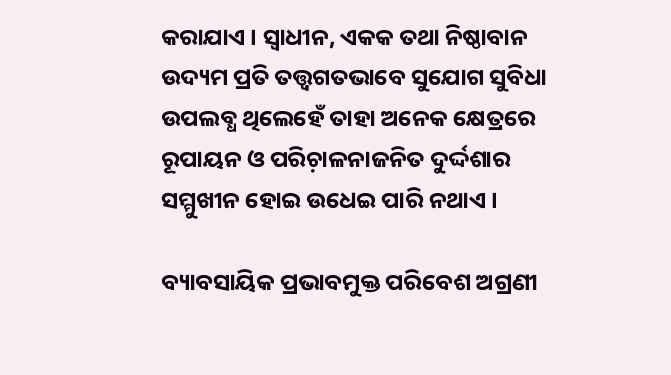କରାଯାଏ । ସ୍ୱାଧୀନ, ଏକକ ତଥା ନିଷ୍ଠାବାନ ଉଦ୍ୟମ ପ୍ରତି ତତ୍ତ୍ୱଗତଭାବେ ସୁଯୋଗ ସୁବିଧା ଉପଲବ୍ଧ ଥିଲେହେଁ ତାହା ଅନେକ କ୍ଷେତ୍ରରେ ରୂପାୟନ ଓ ପରିଚ଼ାଳନାଜନିତ ଦୁର୍ଦ୍ଦଶାର ସମ୍ମୁଖୀନ ହୋଇ ଉଧେଇ ପାରି ନଥାଏ ।

ବ୍ୟାବସାୟିକ ପ୍ରଭାବମୁକ୍ତ ପରିବେଶ ଅଗ୍ରଣୀ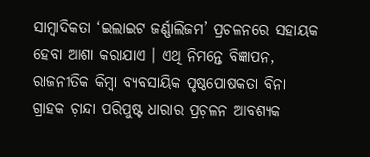ସାମ୍ୱାଦିକତା ‘ଇଲାଇଟ ଜର୍ଣ୍ଣାଲିଜମ’ ପ୍ରଚଳନରେ ସହାୟକ ହେବା ଆଶା କରାଯାଏ । ଏଥି ନିମନ୍ତେ ବିଜ୍ଞାପନ, ରାଜନୀତିକ କିମ୍ୱା ବ୍ୟବସାୟିକ ପୃଷ୍ଠପୋଷକତା ବିନା ଗ୍ରାହକ ଚ଼ାନ୍ଦା ପରିପୁଷ୍ଟ ଧାରାର ପ୍ରଚ଼ଳନ ଆବଶ୍ୟକ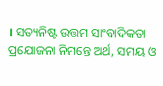। ସତ୍ୟନିଷ୍ଟ ଉତ୍ତମ ସାଂବାଦିକତା ପ୍ରଯୋଜନା ନିମନ୍ତେ ଅର୍ଥ, ସମୟ ଓ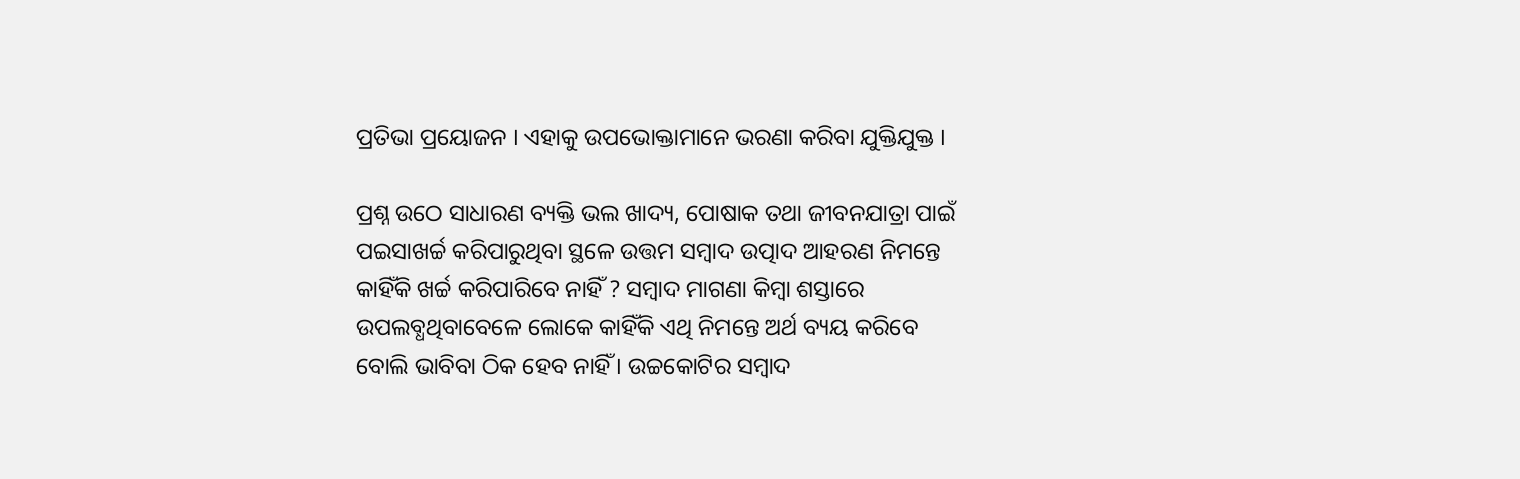ପ୍ରତିଭା ପ୍ରୟୋଜନ । ଏହାକୁ ଉପଭୋକ୍ତାମାନେ ଭରଣା କରିବା ଯୁକ୍ତିଯୁକ୍ତ ।

ପ୍ରଶ୍ନ ଉଠେ ସାଧାରଣ ବ୍ୟକ୍ତି ଭଲ ଖାଦ୍ୟ, ପୋଷାକ ତଥା ଜୀବନଯାତ୍ରା ପାଇଁ ପଇସାଖର୍ଚ୍ଚ କରିପାରୁଥିବା ସ୍ଥଳେ ଉତ୍ତମ ସମ୍ୱାଦ ଉତ୍ପାଦ ଆହରଣ ନିମନ୍ତେ କାହିଁକି ଖର୍ଚ୍ଚ କରିପାରିବେ ନାହିଁ ? ସମ୍ୱାଦ ମାଗଣା କିମ୍ୱା ଶସ୍ତାରେ ଉପଲବ୍ଧଥିବାବେଳେ ଲୋକେ କାହିଁକି ଏଥି ନିମନ୍ତେ ଅର୍ଥ ବ୍ୟୟ କରିବେ ବୋଲି ଭାବିବା ଠିକ ହେବ ନାହିଁ । ଉଚ୍ଚକୋଟିର ସମ୍ୱାଦ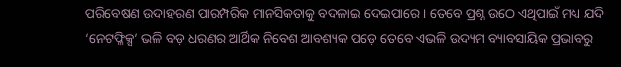ପରିବେଷଣ ଉଦାହରଣ ପାରମ୍ପରିକ ମାନସିକତାକୁ ବଦଳାଇ ଦେଇପାରେ । ତେବେ ପ୍ରଶ୍ନ ଉଠେ ଏଥିପାଇଁ ମଧ୍ୟ ଯଦି ‘ନେଟଫ୍ଳିକ୍ସ’ ଭଳି ବଡ଼ ଧରଣର ଆର୍ଥିକ ନିବେଶ ଆବଶ୍ୟକ ପଡ଼େ ତେବେ ଏଭଳି ଉଦ୍ୟମ ବ୍ୟାବସାୟିକ ପ୍ରଭାବରୁ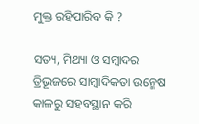ମୁକ୍ତ ରହିପାରିବ କି ?

ସତ୍ୟ, ମିଥ୍ୟା ଓ ସମ୍ୱାଦର ତ୍ରିଭୂଜରେ ସାମ୍ୱାଦିକତା ଉନ୍ମେଷ କାଳରୁ ସହବସ୍ଥାନ କରି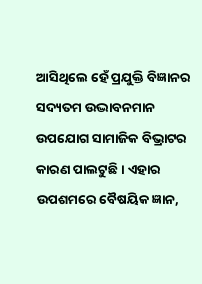ଆସିଥିଲେ ହେଁ ପ୍ରଯୁକ୍ତି ବିଜ୍ଞାନର ସଦ୍ୟତମ ଉଦ୍ଭାବନମାନ ଉପଯୋଗ ସାମାଜିକ ବିଭ୍ରାଟର କାରଣ ପାଲଟୁଛି । ଏହାର ଉପଶମରେ ବୈଷୟିକ ଜ୍ଞାନ,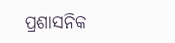ପ୍ରଶାସନିକ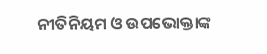ନୀତିନିୟମ ଓ ଉପଭୋକ୍ତାଙ୍କ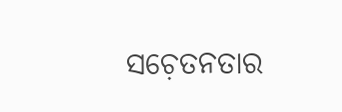ସଚ଼େତନତାର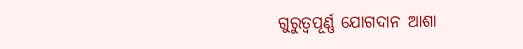ଗୁରୁତ୍ୱପୂର୍ଣ୍ଣ ଯୋଗଦାନ ଆଶା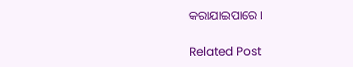କରାଯାଇପାରେ ।

Related Post